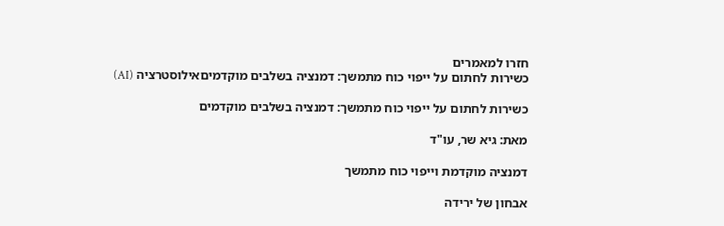חזרו למאמרים
כשירות לחתום על ייפוי כוח מתמשך: דמנציה בשלבים מוקדמיםאילוסטרציה (AI)

כשירות לחתום על ייפוי כוח מתמשך: דמנציה בשלבים מוקדמים

מאת: גיא שר, עו"ד

דמנציה מוקדמת וייפוי כוח מתמשך

אבחון של ירידה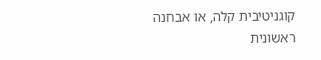קוגניטיבית קלה, או אבחנה ראשונית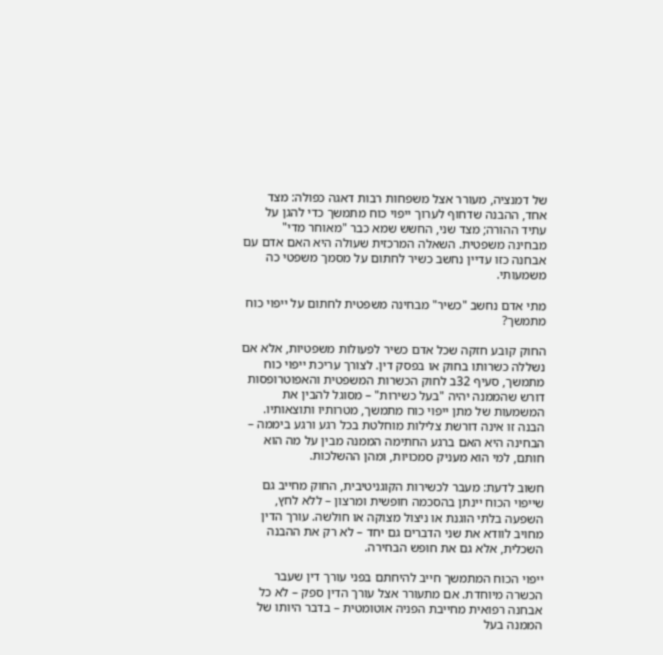של דמנציה, מעורר אצל משפחות רבות דאגה כפולה: מצד אחד, ההבנה שדחוף לערוך ייפוי כוח מתמשך כדי להגן על עתיד ההורה; מצד שני, החשש שמא כבר "מאוחר מדי" מבחינה משפטית. השאלה המרכזית שעולה היא האם אדם עם אבחנה כזו עדיין נחשב כשיר לחתום על מסמך משפטי כה משמעותי.

מתי אדם נחשב "כשיר" מבחינה משפטית לחתום על ייפוי כוח מתמשך?

החוק קובע חזקה שכל אדם כשיר לפעולות משפטיות, אלא אם נשללה כשרותו בחוק או בפסק דין. לצורך עריכת ייפוי כוח מתמשך, סעיף 32ב לחוק הכשרות המשפטית והאפוטרופסות דורש שהממנה יהיה "בעל כשירות" – מסוגל להבין את המשמעות של מתן ייפוי כוח מתמשך, מטרותיו ותוצאותיו. הבנה זו אינה דורשת צלילות מוחלטת בכל רגע ורגע ביממה – הבחינה היא האם ברגע החתימה הממנה מבין על מה הוא חותם, למי הוא מעניק סמכויות, ומהן ההשלכות.

חשוב לדעת: מעבר לכשירות הקוגניטיבית, החוק מחייב גם שייפוי הכוח יינתן בהסכמה חופשית ומרצון – ללא לחץ, השפעה בלתי הוגנת או ניצול מצוקה או חולשה. עורך הדין מחויב לוודא את שני הדברים גם יחד – לא רק את ההבנה השכלית, אלא גם את חופש הבחירה.

ייפוי הכוח המתמשך חייב להיחתם בפני עורך דין שעבר הכשרה מיוחדת. אם מתעורר אצל עורך הדין ספק – לא כל אבחנה רפואית מחייבת הפניה אוטומטית – בדבר היותו של הממנה בעל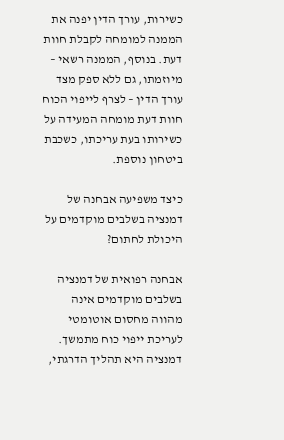כשירות, עורך הדין יפנה את הממנה למומחה לקבלת חוות דעת. בנוסף, הממנה רשאי – מיוזמתו, גם ללא ספק מצד עורך הדין – לצרף לייפוי הכוח חוות דעת מומחה המעידה על כשירותו בעת עריכתו, כשכבת ביטחון נוספת.

כיצד משפיעה אבחנה של דמנציה בשלבים מוקדמים על היכולת לחתום?

אבחנה רפואית של דמנציה בשלבים מוקדמים אינה מהווה מחסום אוטומטי לעריכת ייפוי כוח מתמשך. דמנציה היא תהליך הדרגתי,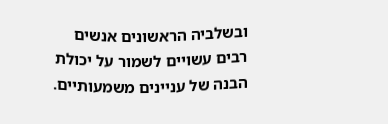ובשלביה הראשונים אנשים רבים עשויים לשמור על יכולת הבנה של עניינים משמעותיים.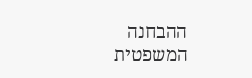ההבחנה המשפטית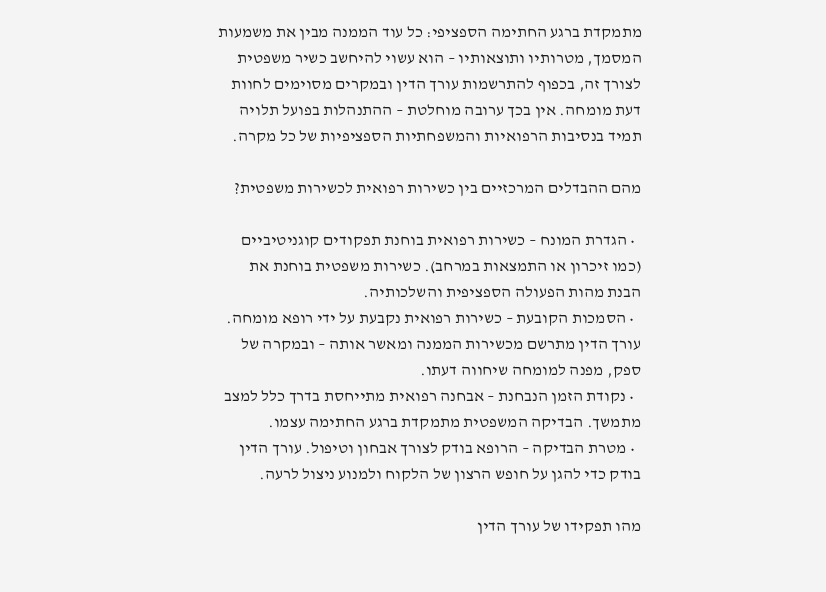מתמקדת ברגע החתימה הספציפי: כל עוד הממנה מבין את משמעות המסמך, מטרותיו ותוצאותיו – הוא עשוי להיחשב כשיר משפטית לצורך זה, בכפוף להתרשמות עורך הדין ובמקרים מסוימים לחוות דעת מומחה. אין בכך ערובה מוחלטת – ההתנהלות בפועל תלויה תמיד בנסיבות הרפואיות והמשפחתיות הספציפיות של כל מקרה.

מהם ההבדלים המרכזיים בין כשירות רפואית לכשירות משפטית?

  • הגדרת המונח – כשירות רפואית בוחנת תפקודים קוגניטיביים (כמו זיכרון או התמצאות במרחב). כשירות משפטית בוחנת את הבנת מהות הפעולה הספציפית והשלכותיה.
  • הסמכות הקובעת – כשירות רפואית נקבעת על ידי רופא מומחה. עורך הדין מתרשם מכשירות הממנה ומאשר אותה – ובמקרה של ספק, מפנה למומחה שיחווה דעתו.
  • נקודת הזמן הנבחנת – אבחנה רפואית מתייחסת בדרך כלל למצב מתמשך. הבדיקה המשפטית מתמקדת ברגע החתימה עצמו.
  • מטרת הבדיקה – הרופא בודק לצורך אבחון וטיפול. עורך הדין בודק כדי להגן על חופש הרצון של הלקוח ולמנוע ניצול לרעה.

מהו תפקידו של עורך הדין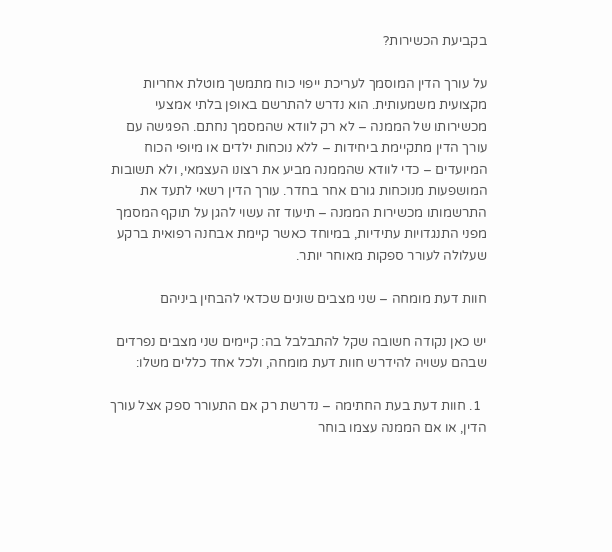בקביעת הכשירות?

על עורך הדין המוסמך לעריכת ייפוי כוח מתמשך מוטלת אחריות מקצועית משמעותית. הוא נדרש להתרשם באופן בלתי אמצעי מכשירותו של הממנה – לא רק לוודא שהמסמך נחתם. הפגישה עם עורך הדין מתקיימת ביחידות – ללא נוכחות ילדים או מיופי הכוח המיועדים – כדי לוודא שהממנה מביע את רצונו העצמאי, ולא תשובות המושפעות מנוכחות גורם אחר בחדר. עורך הדין רשאי לתעד את התרשמותו מכשירות הממנה – תיעוד זה עשוי להגן על תוקף המסמך מפני התנגדויות עתידיות, במיוחד כאשר קיימת אבחנה רפואית ברקע שעלולה לעורר ספקות מאוחר יותר.

חוות דעת מומחה – שני מצבים שונים שכדאי להבחין ביניהם

יש כאן נקודה חשובה שקל להתבלבל בה: קיימים שני מצבים נפרדים שבהם עשויה להידרש חוות דעת מומחה, ולכל אחד כללים משלו:

  1. חוות דעת בעת החתימה – נדרשת רק אם התעורר ספק אצל עורך הדין, או אם הממנה עצמו בוחר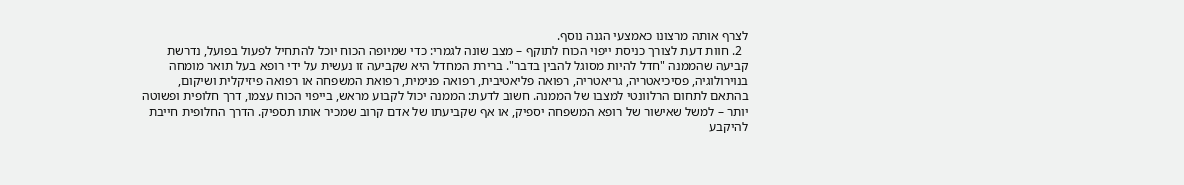לצרף אותה מרצונו כאמצעי הגנה נוסף.
  2. חוות דעת לצורך כניסת ייפוי הכוח לתוקף – מצב שונה לגמרי: כדי שמיופה הכוח יוכל להתחיל לפעול בפועל, נדרשת קביעה שהממנה "חדל להיות מסוגל להבין בדבר". ברירת המחדל היא שקביעה זו נעשית על ידי רופא בעל תואר מומחה בנוירולוגיה, פסיכיאטריה, גריאטריה, רפואה פליאטיבית, רפואה פנימית, רפואת המשפחה או רפואה פיזיקלית ושיקום, בהתאם לתחום הרלוונטי למצבו של הממנה. חשוב לדעת: הממנה יכול לקבוע מראש, בייפוי הכוח עצמו, דרך חלופית ופשוטה יותר – למשל שאישור של רופא המשפחה יספיק, או אף שקביעתו של אדם קרוב שמכיר אותו תספיק. הדרך החלופית חייבת להיקבע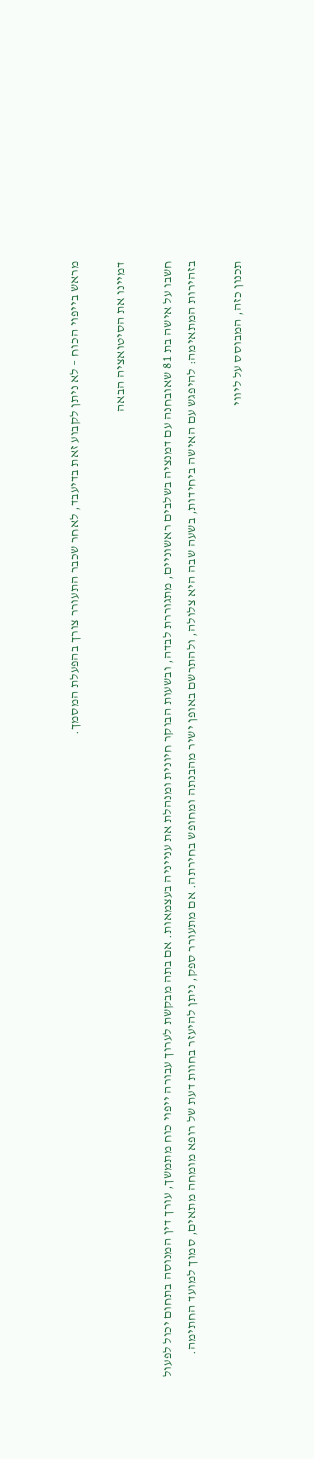מראש בייפוי הכוח – לא ניתן לקבוע זאת בדיעבד, לאחר שכבר התעורר צורך בהפעלת המסמך.

דמיינו את הסיטואציה הבאה

חשבו על אישה בת 81 שאובחנה עם דמנציה בשלבים ראשוניים, מתגוררת לבדה, ובשעות הבוקר חיונית ומנהלת את ענייניה בעצמאות. אם בתה מבקשת לערוך עבורה ייפוי כוח מתמשך, עורך דין המנוסה בתחום יכול לפעול בזהירות המתאימה: להיפגש עם האישה ביחידות, בשעה שבה היא צלולה, ולהתרשם באופן ישיר מהבנתה ומחופש בחירתה. אם מתעורר ספק, ניתן להיעזר בחוות דעת של רופא מומחה מתאים, סמוך למועד החתימה.

תכנון כזה, המבוסס על ליווי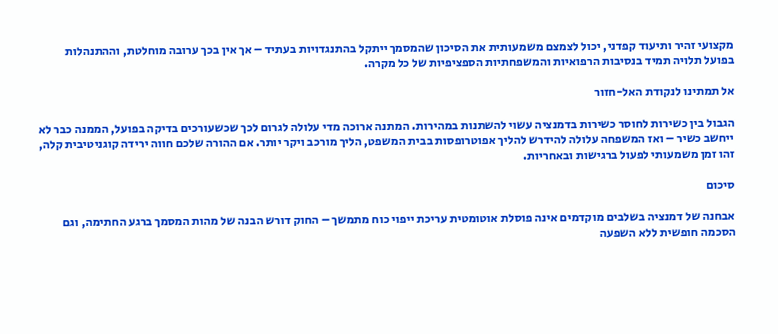מקצועי זהיר ותיעוד קפדני, יכול לצמצם משמעותית את הסיכון שהמסמך ייתקל בהתנגדויות בעתיד – אך אין בכך ערובה מוחלטת, וההתנהלות בפועל תלויה תמיד בנסיבות הרפואיות והמשפחתיות הספציפיות של כל מקרה.

אל תמתינו לנקודת האל-חזור

הגבול בין כשירות לחוסר כשירות בדמנציה עשוי להשתנות במהירות. המתנה ארוכה מדי עלולה לגרום לכך שכשעורכים בדיקה בפועל, הממנה כבר לא ייחשב כשיר – ואז המשפחה עלולה להידרש להליך אפוטרופסות בבית המשפט, הליך מורכב ויקר יותר. אם ההורה שלכם חווה ירידה קוגניטיבית קלה, זהו זמן משמעותי לפעול ברגישות ובאחריות.

סיכום

אבחנה של דמנציה בשלבים מוקדמים אינה פוסלת אוטומטית עריכת ייפוי כוח מתמשך – החוק דורש הבנה של מהות המסמך ברגע החתימה, וגם הסכמה חופשית ללא השפעה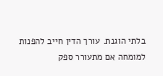בלתי הוגנת. עורך הדין חייב להפנות למומחה אם מתעורר ספק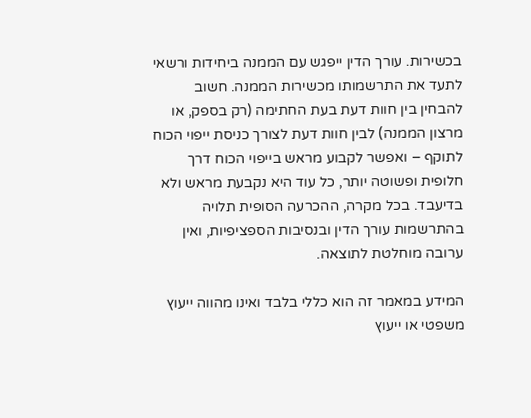בכשירות. עורך הדין ייפגש עם הממנה ביחידות ורשאי לתעד את התרשמותו מכשירות הממנה. חשוב להבחין בין חוות דעת בעת החתימה (רק בספק, או מרצון הממנה) לבין חוות דעת לצורך כניסת ייפוי הכוח לתוקף – ואפשר לקבוע מראש בייפוי הכוח דרך חלופית ופשוטה יותר, כל עוד היא נקבעת מראש ולא בדיעבד. בכל מקרה, ההכרעה הסופית תלויה בהתרשמות עורך הדין ובנסיבות הספציפיות, ואין ערובה מוחלטת לתוצאה.

המידע במאמר זה הוא כללי בלבד ואינו מהווה ייעוץ משפטי או ייעוץ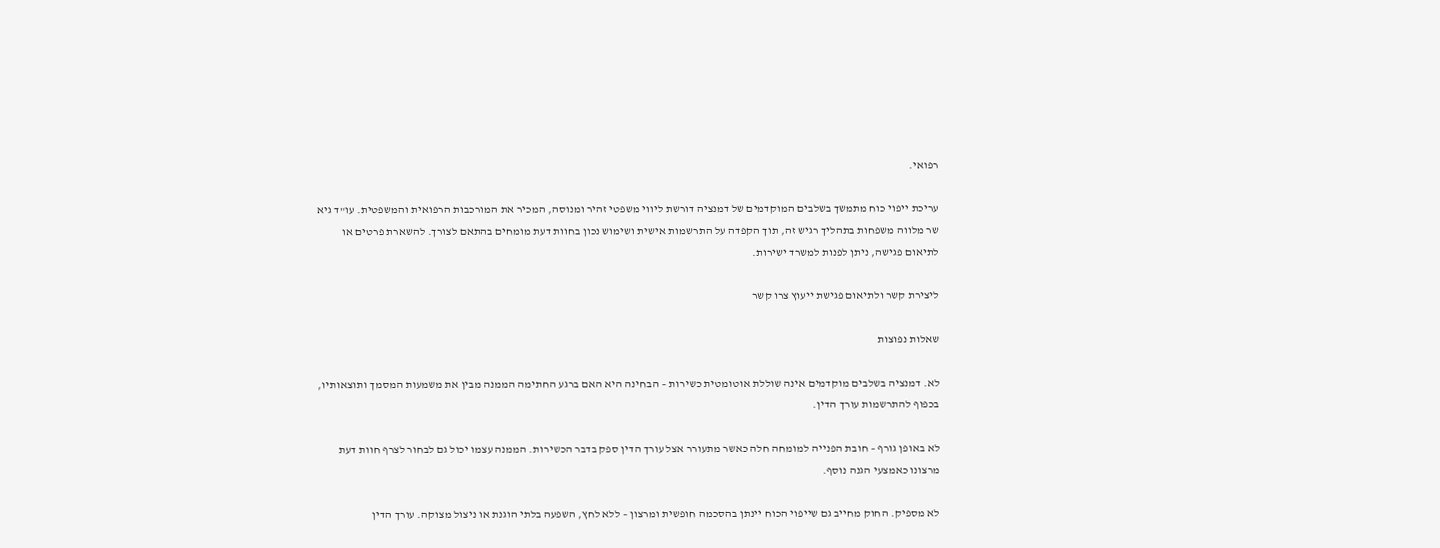רפואי.

עריכת ייפוי כוח מתמשך בשלבים המוקדמים של דמנציה דורשת ליווי משפטי זהיר ומנוסה, המכיר את המורכבות הרפואית והמשפטית. עו"ד גיא שר מלווה משפחות בתהליך רגיש זה, תוך הקפדה על התרשמות אישית ושימוש נכון בחוות דעת מומחים בהתאם לצורך. להשארת פרטים או לתיאום פגישה, ניתן לפנות למשרד ישירות.

ליצירת קשר ולתיאום פגישת ייעוץ צרו קשר

שאלות נפוצות

לא. דמנציה בשלבים מוקדמים אינה שוללת אוטומטית כשירות – הבחינה היא האם ברגע החתימה הממנה מבין את משמעות המסמך ותוצאותיו, בכפוף להתרשמות עורך הדין.

לא באופן גורף – חובת הפנייה למומחה חלה כאשר מתעורר אצל עורך הדין ספק בדבר הכשירות. הממנה עצמו יכול גם לבחור לצרף חוות דעת מרצונו כאמצעי הגנה נוסף.

לא מספיק. החוק מחייב גם שייפוי הכוח יינתן בהסכמה חופשית ומרצון – ללא לחץ, השפעה בלתי הוגנת או ניצול מצוקה. עורך הדין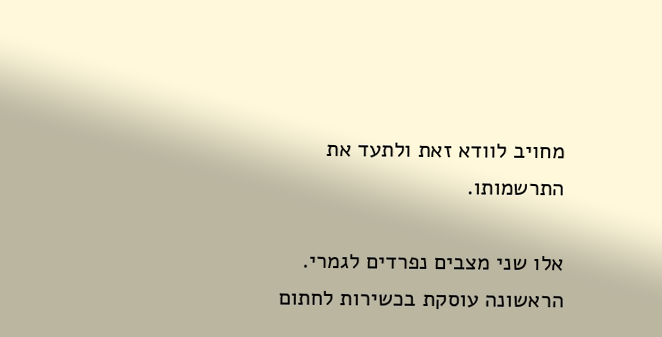מחויב לוודא זאת ולתעד את התרשמותו.

אלו שני מצבים נפרדים לגמרי. הראשונה עוסקת בכשירות לחתום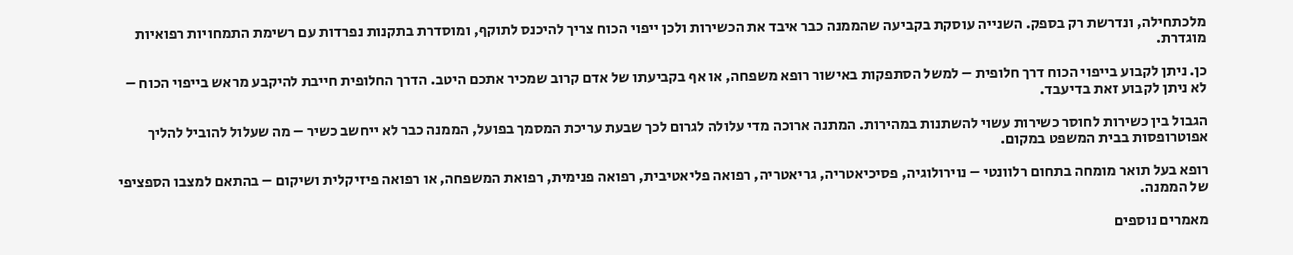מלכתחילה, ונדרשת רק בספק. השנייה עוסקת בקביעה שהממנה כבר איבד את הכשירות ולכן ייפוי הכוח צריך להיכנס לתוקף, ומוסדרת בתקנות נפרדות עם רשימת התמחויות רפואיות מוגדרת.

כן. ניתן לקבוע בייפוי הכוח דרך חלופית – למשל הסתפקות באישור רופא משפחה, או אף בקביעתו של אדם קרוב שמכיר אתכם היטב. הדרך החלופית חייבת להיקבע מראש בייפוי הכוח – לא ניתן לקבוע זאת בדיעבד.

הגבול בין כשירות לחוסר כשירות עשוי להשתנות במהירות. המתנה ארוכה מדי עלולה לגרום לכך שבעת עריכת המסמך בפועל, הממנה כבר לא ייחשב כשיר – מה שעלול להוביל להליך אפוטרופסות בבית המשפט במקום.

רופא בעל תואר מומחה בתחום רלוונטי – נוירולוגיה, פסיכיאטריה, גריאטריה, רפואה פליאטיבית, רפואה פנימית, רפואת המשפחה, או רפואה פיזיקלית ושיקום – בהתאם למצבו הספציפי של הממנה.

מאמרים נוספים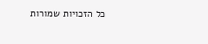כל הזכויות שמורות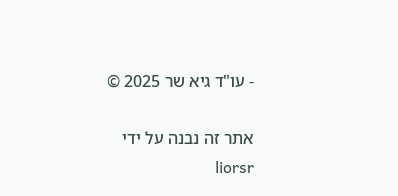- עו"ד גיא שר 2025 ©

אתר זה נבנה על ידי liorsr